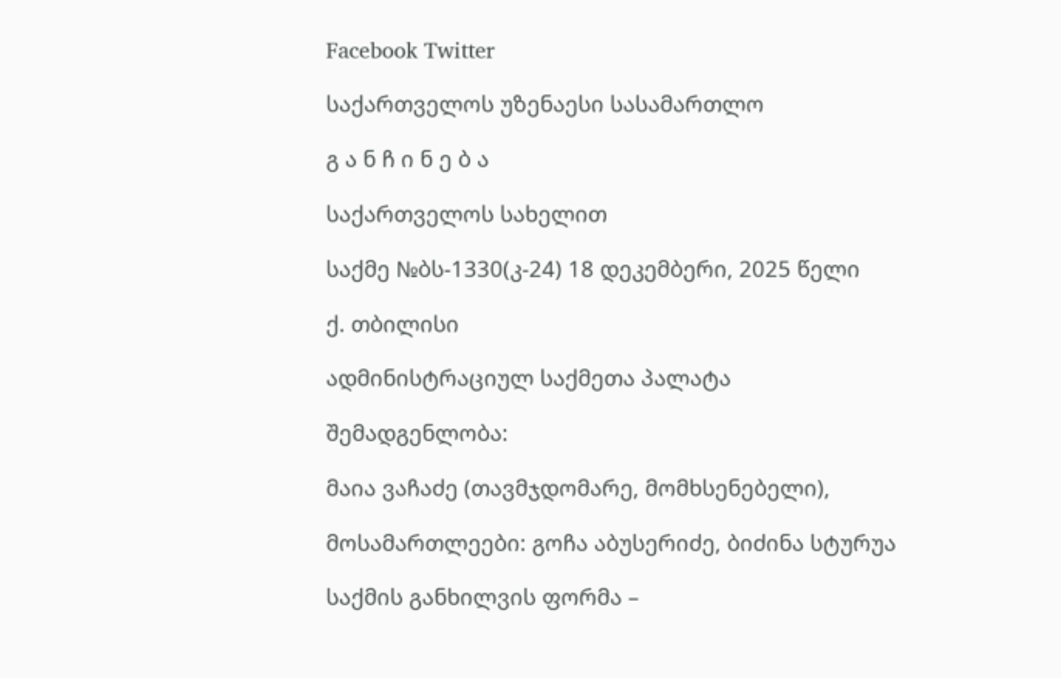Facebook Twitter

საქართველოს უზენაესი სასამართლო

გ ა ნ ჩ ი ნ ე ბ ა

საქართველოს სახელით

საქმე №ბს-1330(კ-24) 18 დეკემბერი, 2025 წელი

ქ. თბილისი

ადმინისტრაციულ საქმეთა პალატა

შემადგენლობა:

მაია ვაჩაძე (თავმჯდომარე, მომხსენებელი),

მოსამართლეები: გოჩა აბუსერიძე, ბიძინა სტურუა

საქმის განხილვის ფორმა –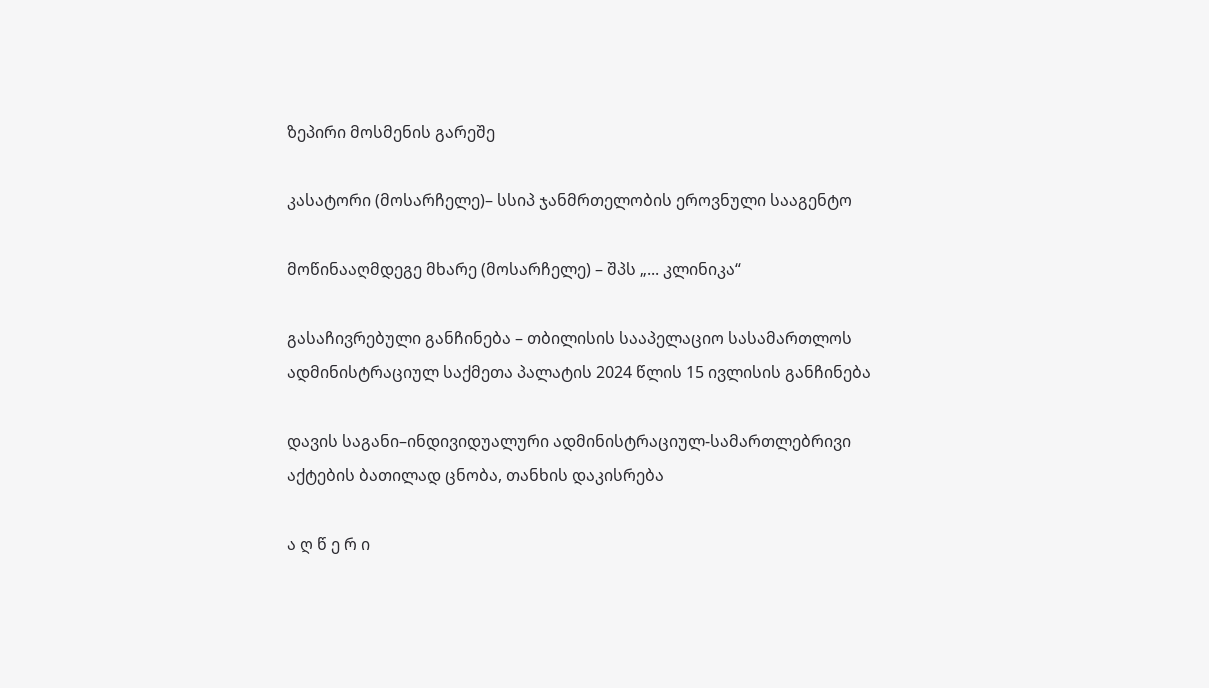ზეპირი მოსმენის გარეშე

კასატორი (მოსარჩელე)– სსიპ ჯანმრთელობის ეროვნული სააგენტო

მოწინააღმდეგე მხარე (მოსარჩელე) – შპს „... კლინიკა“

გასაჩივრებული განჩინება – თბილისის სააპელაციო სასამართლოს ადმინისტრაციულ საქმეთა პალატის 2024 წლის 15 ივლისის განჩინება

დავის საგანი–ინდივიდუალური ადმინისტრაციულ-სამართლებრივი აქტების ბათილად ცნობა, თანხის დაკისრება

ა ღ წ ე რ ი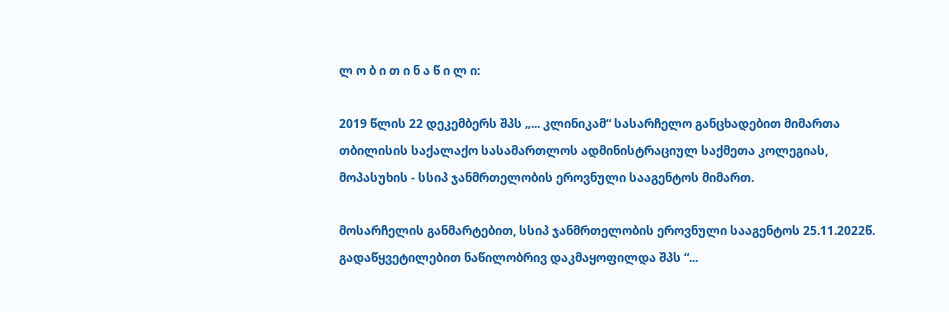ლ ო ბ ი თ ი ნ ა წ ი ლ ი:

2019 წლის 22 დეკემბერს შპს „... კლინიკამ“ სასარჩელო განცხადებით მიმართა თბილისის საქალაქო სასამართლოს ადმინისტრაციულ საქმეთა კოლეგიას, მოპასუხის - სსიპ ჯანმრთელობის ეროვნული სააგენტოს მიმართ.

მოსარჩელის განმარტებით, სსიპ ჯანმრთელობის ეროვნული სააგენტოს 25.11.2022წ. გადაწყვეტილებით ნაწილობრივ დაკმაყოფილდა შპს “...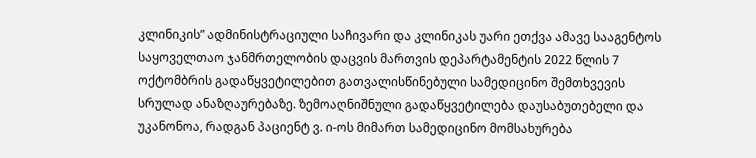კლინიკის” ადმინისტრაციული საჩივარი და კლინიკას უარი ეთქვა ამავე სააგენტოს საყოველთაო ჯანმრთელობის დაცვის მართვის დეპარტამენტის 2022 წლის 7 ოქტომბრის გადაწყვეტილებით გათვალისწინებული სამედიცინო შემთხვევის სრულად ანაზღაურებაზე. ზემოაღნიშნული გადაწყვეტილება დაუსაბუთებელი და უკანონოა, რადგან პაციენტ ვ. ი-ოს მიმართ სამედიცინო მომსახურება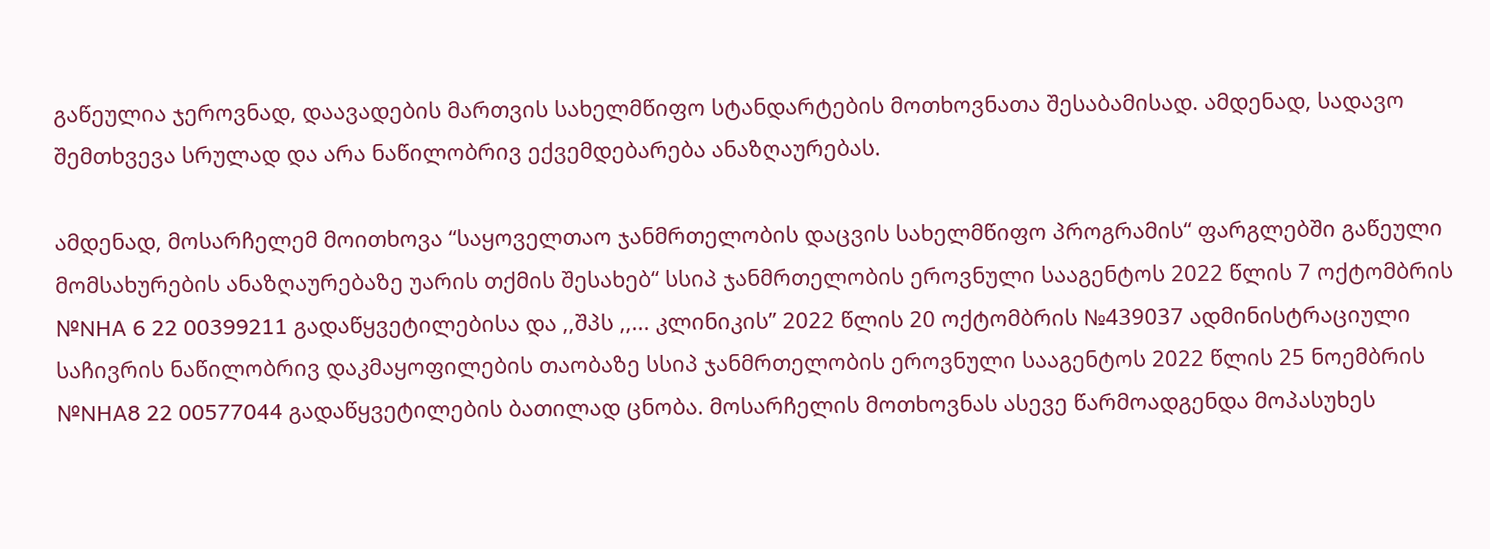გაწეულია ჯეროვნად, დაავადების მართვის სახელმწიფო სტანდარტების მოთხოვნათა შესაბამისად. ამდენად, სადავო შემთხვევა სრულად და არა ნაწილობრივ ექვემდებარება ანაზღაურებას.

ამდენად, მოსარჩელემ მოითხოვა “საყოველთაო ჯანმრთელობის დაცვის სახელმწიფო პროგრამის“ ფარგლებში გაწეული მომსახურების ანაზღაურებაზე უარის თქმის შესახებ“ სსიპ ჯანმრთელობის ეროვნული სააგენტოს 2022 წლის 7 ოქტომბრის №NHA 6 22 00399211 გადაწყვეტილებისა და ,,შპს ,,... კლინიკის’’ 2022 წლის 20 ოქტომბრის №439037 ადმინისტრაციული საჩივრის ნაწილობრივ დაკმაყოფილების თაობაზე სსიპ ჯანმრთელობის ეროვნული სააგენტოს 2022 წლის 25 ნოემბრის №NHA8 22 00577044 გადაწყვეტილების ბათილად ცნობა. მოსარჩელის მოთხოვნას ასევე წარმოადგენდა მოპასუხეს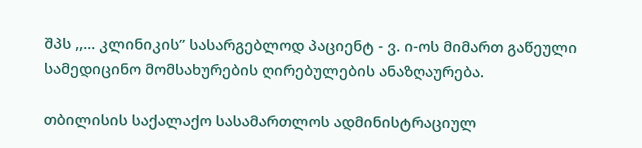შპს ,,... კლინიკის’’ სასარგებლოდ პაციენტ - ვ. ი-ოს მიმართ გაწეული სამედიცინო მომსახურების ღირებულების ანაზღაურება.

თბილისის საქალაქო სასამართლოს ადმინისტრაციულ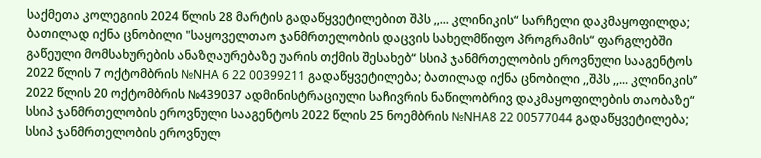საქმეთა კოლეგიის 2024 წლის 28 მარტის გადაწყვეტილებით შპს ,,... კლინიკის“ სარჩელი დაკმაყოფილდა; ბათილად იქნა ცნობილი "საყოველთაო ჯანმრთელობის დაცვის სახელმწიფო პროგრამის“ ფარგლებში გაწეული მომსახურების ანაზღაურებაზე უარის თქმის შესახებ“ სსიპ ჯანმრთელობის ეროვნული სააგენტოს 2022 წლის 7 ოქტომბრის №NHA 6 22 00399211 გადაწყვეტილება; ბათილად იქნა ცნობილი ,,შპს ,,... კლინიკის’’ 2022 წლის 20 ოქტომბრის №439037 ადმინისტრაციული საჩივრის ნაწილობრივ დაკმაყოფილების თაობაზე“ სსიპ ჯანმრთელობის ეროვნული სააგენტოს 2022 წლის 25 ნოემბრის №NHA8 22 00577044 გადაწყვეტილება; სსიპ ჯანმრთელობის ეროვნულ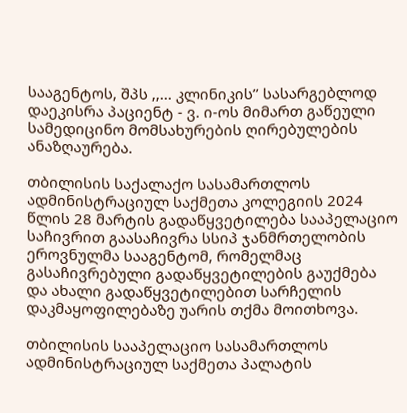სააგენტოს, შპს ,,... კლინიკის’’ სასარგებლოდ დაეკისრა პაციენტ - ვ. ი-ოს მიმართ გაწეული სამედიცინო მომსახურების ღირებულების ანაზღაურება.

თბილისის საქალაქო სასამართლოს ადმინისტრაციულ საქმეთა კოლეგიის 2024 წლის 28 მარტის გადაწყვეტილება სააპელაციო საჩივრით გაასაჩივრა სსიპ ჯანმრთელობის ეროვნულმა სააგენტომ, რომელმაც გასაჩივრებული გადაწყვეტილების გაუქმება და ახალი გადაწყვეტილებით სარჩელის დაკმაყოფილებაზე უარის თქმა მოითხოვა.

თბილისის სააპელაციო სასამართლოს ადმინისტრაციულ საქმეთა პალატის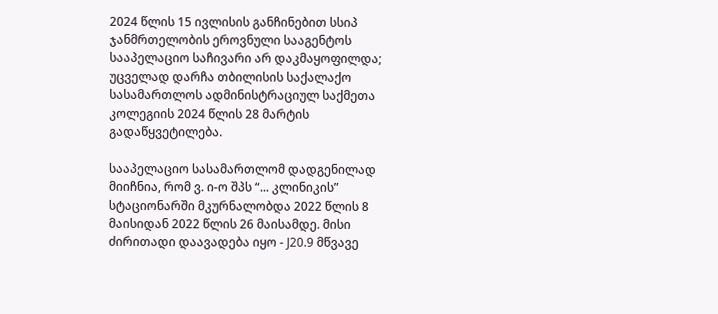2024 წლის 15 ივლისის განჩინებით სსიპ ჯანმრთელობის ეროვნული სააგენტოს სააპელაციო საჩივარი არ დაკმაყოფილდა; უცველად დარჩა თბილისის საქალაქო სასამართლოს ადმინისტრაციულ საქმეთა კოლეგიის 2024 წლის 28 მარტის გადაწყვეტილება.

სააპელაციო სასამართლომ დადგენილად მიიჩნია, რომ ვ. ი-ო შპს “... კლინიკის” სტაციონარში მკურნალობდა 2022 წლის 8 მაისიდან 2022 წლის 26 მაისამდე. მისი ძირითადი დაავადება იყო - J20.9 მწვავე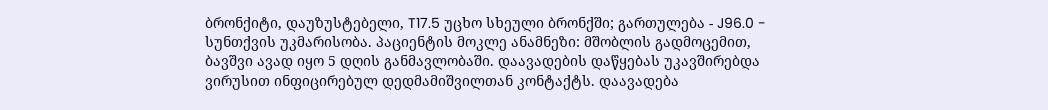ბრონქიტი, დაუზუსტებელი, T17.5 უცხო სხეული ბრონქში; გართულება - J96.0 - სუნთქვის უკმარისობა. პაციენტის მოკლე ანამნეზი: მშობლის გადმოცემით, ბავშვი ავად იყო 5 დღის განმავლობაში. დაავადების დაწყებას უკავშირებდა ვირუსით ინფიცირებულ დედმამიშვილთან კონტაქტს. დაავადება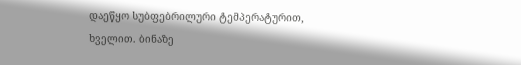დაეწყო სუბფებრილური ტემპერატურით, ხველით. ბინაზე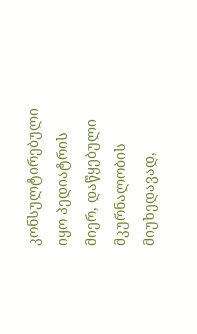კონსულტირებული იყო პედიატრის მიერ, დაწყებული მკურნალობის მიუხედავად,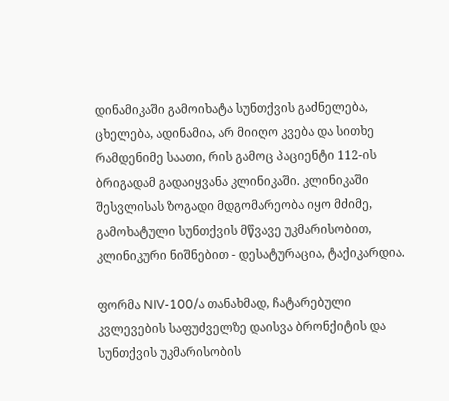დინამიკაში გამოიხატა სუნთქვის გაძნელება, ცხელება, ადინამია, არ მიიღო კვება და სითხე რამდენიმე საათი, რის გამოც პაციენტი 112-ის ბრიგადამ გადაიყვანა კლინიკაში. კლინიკაში შესვლისას ზოგადი მდგომარეობა იყო მძიმე, გამოხატული სუნთქვის მწვავე უკმარისობით, კლინიკური ნიშნებით - დესატურაცია, ტაქიკარდია.

ფორმა NIV-100/ა თანახმად, ჩატარებული კვლევების საფუძველზე დაისვა ბრონქიტის და სუნთქვის უკმარისობის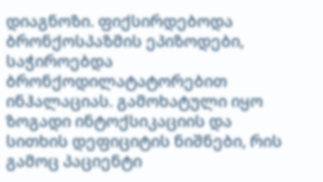დიაგნოზი. ფიქსირდებოდა ბრონქოსპაზმის ეპიზოდები, საჭიროებდა ბრონქოდილატატორებით ინჰალაციას. გამოხატული იყო ზოგადი ინტოქსიკაციის და სითხის დეფიციტის ნიშნები, რის გამოც პაციენტი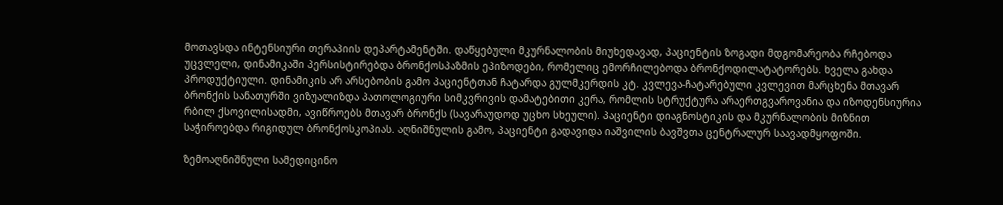მოთავსდა ინტენსიური თერაპიის დეპარტამენტში. დაწყებული მკურნალობის მიუხედავად, პაციენტის ზოგადი მდგომარეობა რჩებოდა უცვლელი, დინამიკაში პერსისტირებდა ბრონქოსპაზმის ეპიზოდები, რომელიც ემორჩილებოდა ბრონქოდილატატორებს. ხველა გახდა პროდუქტიული. დინამიკის არ არსებობის გამო პაციენტთან ჩატარდა გულმკერდის კტ. კვლევა-ჩატარებული კვლევით მარცხენა მთავარ ბრონქის სანათურში ვიზუალიზდა პათოლოგიური სიმკვრივის დამატებითი კერა, რომლის სტრუქტურა არაერთგვაროვანია და იზოდენსიურია რბილ ქსოვილისადმი, ავიწროებს მთავარ ბრონქს (სავარაუდოდ უცხო სხეული). პაციენტი დიაგნოსტიკის და მკურნალობის მიზნით საჭიროებდა რიგიდულ ბრონქოსკოპიას. აღნიშნულის გამო, პაციენტი გადავიდა იაშვილის ბავშვთა ცენტრალურ საავადმყოფოში.

ზემოაღნიშნული სამედიცინო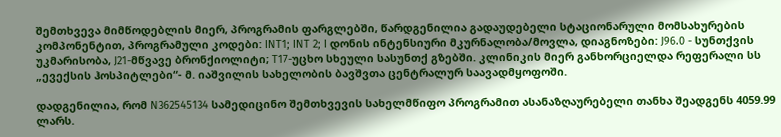შემთხვევა მიმწოდებლის მიერ, პროგრამის ფარგლებში, წარდგენილია გადაუდებელი სტაციონარული მომსახურების კომპონენტით, პროგრამული კოდები: INT1; INT 2; I დონის ინტენსიური მკურნალობა/მოვლა, დიაგნოზები: J96.0 - სუნთქვის უკმარისობა, J21-მწვავე ბრონქიოლიტი; T17-უცხო სხეული სასუნთქ გზებში. კლინიკის მიერ განხორციელდა რეფერალი სს „ევექსის ჰოსპიტლები“- მ. იაშვილის სახელობის ბავშვთა ცენტრალურ საავადმყოფოში.

დადგენილია, რომ N362545134 სამედიცინო შემთხვევის სახელმწიფო პროგრამით ასანაზღაურებელი თანხა შეადგენს 4059.99 ლარს.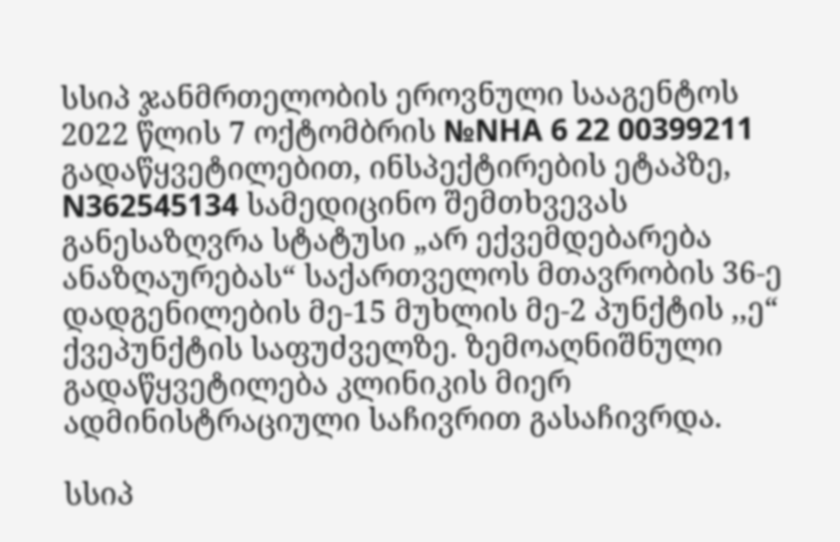სსიპ ჯანმრთელობის ეროვნული სააგენტოს 2022 წლის 7 ოქტომბრის №NHA 6 22 00399211 გადაწყვეტილებით, ინსპექტირების ეტაპზე, N362545134 სამედიცინო შემთხვევას განესაზღვრა სტატუსი „არ ექვემდებარება ანაზღაურებას“ საქართველოს მთავრობის 36-ე დადგენილების მე-15 მუხლის მე-2 პუნქტის ,,ე“ ქვეპუნქტის საფუძველზე. ზემოაღნიშნული გადაწყვეტილება კლინიკის მიერ ადმინისტრაციული საჩივრით გასაჩივრდა.

სსიპ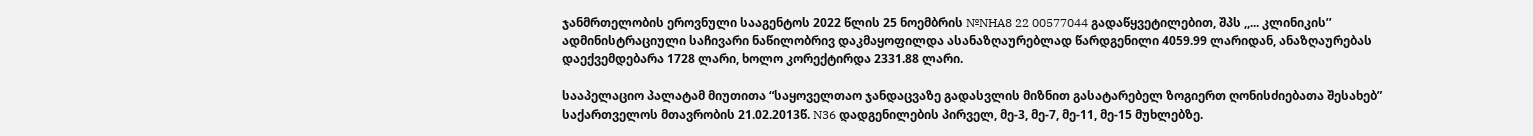ჯანმრთელობის ეროვნული სააგენტოს 2022 წლის 25 ნოემბრის №NHA8 22 00577044 გადაწყვეტილებით, შპს ,,... კლინიკის’’ ადმინისტრაციული საჩივარი ნაწილობრივ დაკმაყოფილდა ასანაზღაურებლად წარდგენილი 4059.99 ლარიდან, ანაზღაურებას დაექვემდებარა 1728 ლარი, ხოლო კორექტირდა 2331.88 ლარი.

სააპელაციო პალატამ მიუთითა “საყოველთაო ჯანდაცვაზე გადასვლის მიზნით გასატარებელ ზოგიერთ ღონისძიებათა შესახებ” საქართველოს მთავრობის 21.02.2013წ. N36 დადგენილების პირველ, მე-3, მე-7, მე-11, მე-15 მუხლებზე.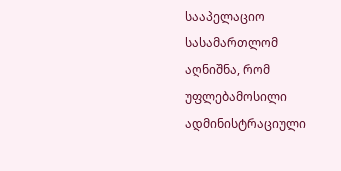სააპელაციო სასამართლომ აღნიშნა, რომ უფლებამოსილი ადმინისტრაციული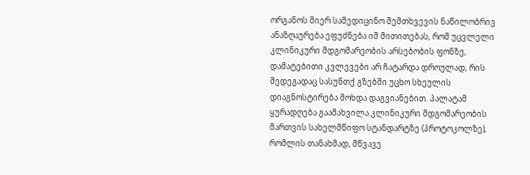ორგანოს მიერ სამედიცინო შემთხვევის ნაწილობრივ ანაზღაურება ეფუძნება იმ მითითებას, რომ უცვლელი კლინიკური მდგომარეობის არსებობის ფონზე, დამატებითი კვლევები არ ჩატარდა დროულად, რის შედეგადაც სასუნთქ გზებში უცხო სხეულის დიაგნოსტირება მოხდა დაგვიანებით. პალატამ ყურადღება გაამახვილა კლინიკური მდგომარეობის მართვის სახელმწიფო სტანდარტზე (პროტოკოლზე), რომლის თანახმად, მწვავე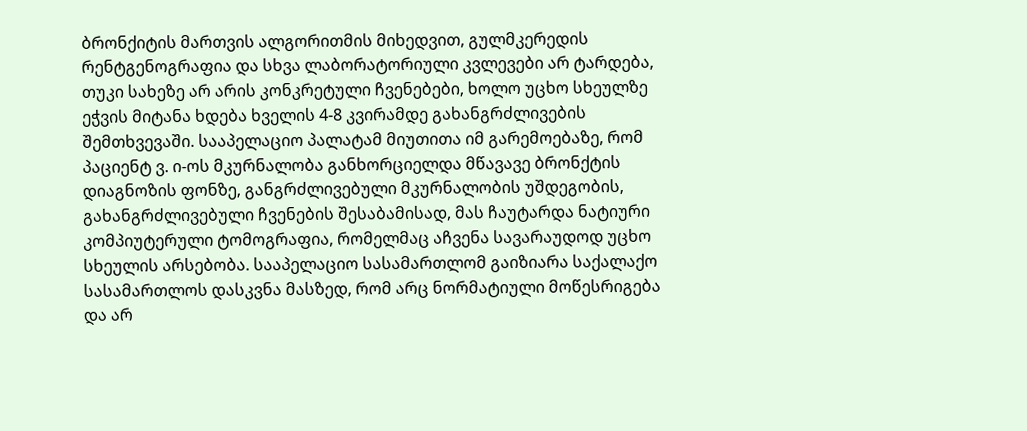ბრონქიტის მართვის ალგორითმის მიხედვით, გულმკერედის რენტგენოგრაფია და სხვა ლაბორატორიული კვლევები არ ტარდება, თუკი სახეზე არ არის კონკრეტული ჩვენებები, ხოლო უცხო სხეულზე ეჭვის მიტანა ხდება ხველის 4-8 კვირამდე გახანგრძლივების შემთხვევაში. სააპელაციო პალატამ მიუთითა იმ გარემოებაზე, რომ პაციენტ ვ. ი-ოს მკურნალობა განხორციელდა მწავავე ბრონქტის დიაგნოზის ფონზე, განგრძლივებული მკურნალობის უშდეგობის, გახანგრძლივებული ჩვენების შესაბამისად, მას ჩაუტარდა ნატიური კომპიუტერული ტომოგრაფია, რომელმაც აჩვენა სავარაუდოდ უცხო სხეულის არსებობა. სააპელაციო სასამართლომ გაიზიარა საქალაქო სასამართლოს დასკვნა მასზედ, რომ არც ნორმატიული მოწესრიგება და არ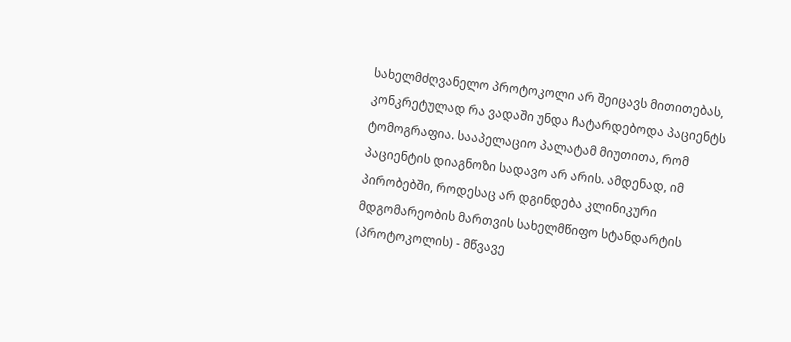სახელმძღვანელო პროტოკოლი არ შეიცავს მითითებას, კონკრეტულად რა ვადაში უნდა ჩატარდებოდა პაციენტს ტომოგრაფია. სააპელაციო პალატამ მიუთითა, რომ პაციენტის დიაგნოზი სადავო არ არის. ამდენად, იმ პირობებში, როდესაც არ დგინდება კლინიკური მდგომარეობის მართვის სახელმწიფო სტანდარტის (პროტოკოლის) - მწვავე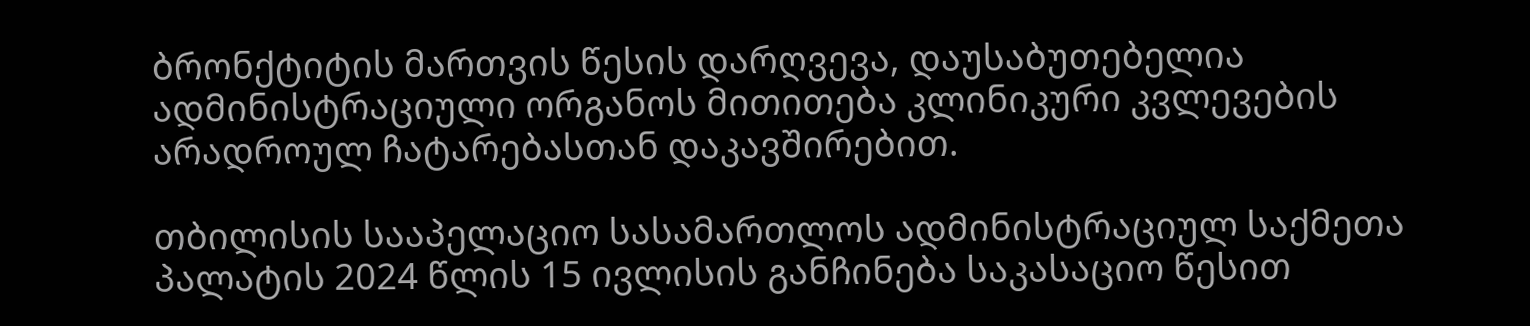ბრონქტიტის მართვის წესის დარღვევა, დაუსაბუთებელია ადმინისტრაციული ორგანოს მითითება კლინიკური კვლევების არადროულ ჩატარებასთან დაკავშირებით.

თბილისის სააპელაციო სასამართლოს ადმინისტრაციულ საქმეთა პალატის 2024 წლის 15 ივლისის განჩინება საკასაციო წესით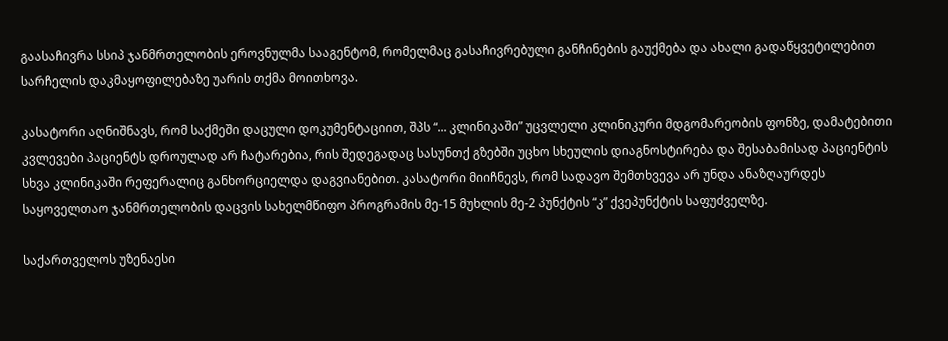გაასაჩივრა სსიპ ჯანმრთელობის ეროვნულმა სააგენტომ, რომელმაც გასაჩივრებული განჩინების გაუქმება და ახალი გადაწყვეტილებით სარჩელის დაკმაყოფილებაზე უარის თქმა მოითხოვა.

კასატორი აღნიშნავს, რომ საქმეში დაცული დოკუმენტაციით, შპს “... კლინიკაში” უცვლელი კლინიკური მდგომარეობის ფონზე, დამატებითი კვლევები პაციენტს დროულად არ ჩატარებია, რის შედეგადაც სასუნთქ გზებში უცხო სხეულის დიაგნოსტირება და შესაბამისად პაციენტის სხვა კლინიკაში რეფერალიც განხორციელდა დაგვიანებით. კასატორი მიიჩნევს, რომ სადავო შემთხვევა არ უნდა ანაზღაურდეს საყოველთაო ჯანმრთელობის დაცვის სახელმწიფო პროგრამის მე-15 მუხლის მე-2 პუნქტის “კ” ქვეპუნქტის საფუძველზე.

საქართველოს უზენაესი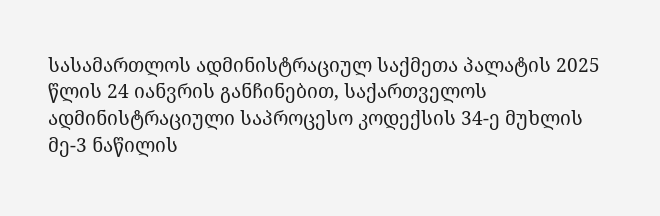სასამართლოს ადმინისტრაციულ საქმეთა პალატის 2025 წლის 24 იანვრის განჩინებით, საქართველოს ადმინისტრაციული საპროცესო კოდექსის 34-ე მუხლის მე-3 ნაწილის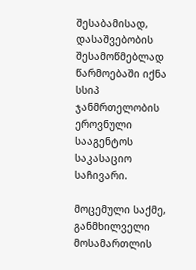შესაბამისად, დასაშვებობის შესამოწმებლად წარმოებაში იქნა სსიპ ჯანმრთელობის ეროვნული სააგენტოს საკასაციო საჩივარი.

მოცემული საქმე, განმხილველი მოსამართლის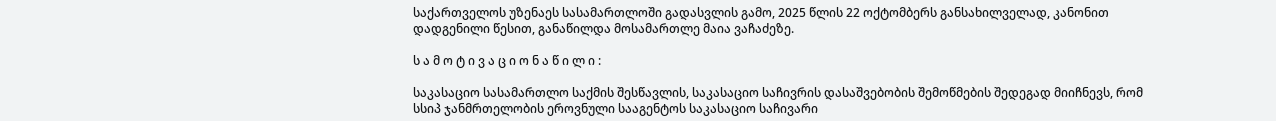საქართველოს უზენაეს სასამართლოში გადასვლის გამო, 2025 წლის 22 ოქტომბერს განსახილველად, კანონით დადგენილი წესით, განაწილდა მოსამართლე მაია ვაჩაძეზე.

ს ა მ ო ტ ი ვ ა ც ი ო ნ ა წ ი ლ ი :

საკასაციო სასამართლო საქმის შესწავლის, საკასაციო საჩივრის დასაშვებობის შემოწმების შედეგად მიიჩნევს, რომ სსიპ ჯანმრთელობის ეროვნული სააგენტოს საკასაციო საჩივარი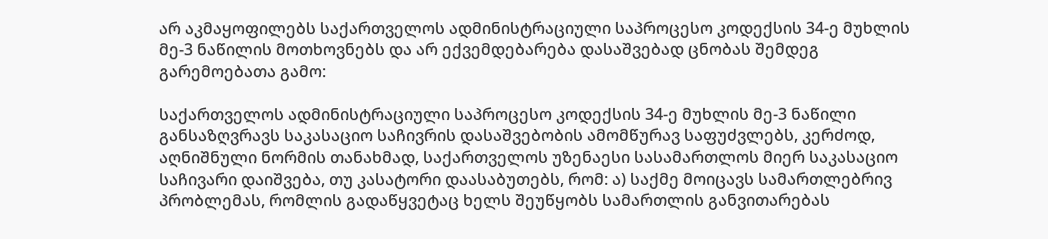არ აკმაყოფილებს საქართველოს ადმინისტრაციული საპროცესო კოდექსის 34-ე მუხლის მე-3 ნაწილის მოთხოვნებს და არ ექვემდებარება დასაშვებად ცნობას შემდეგ გარემოებათა გამო:

საქართველოს ადმინისტრაციული საპროცესო კოდექსის 34-ე მუხლის მე-3 ნაწილი განსაზღვრავს საკასაციო საჩივრის დასაშვებობის ამომწურავ საფუძვლებს, კერძოდ, აღნიშნული ნორმის თანახმად, საქართველოს უზენაესი სასამართლოს მიერ საკასაციო საჩივარი დაიშვება, თუ კასატორი დაასაბუთებს, რომ: ა) საქმე მოიცავს სამართლებრივ პრობლემას, რომლის გადაწყვეტაც ხელს შეუწყობს სამართლის განვითარებას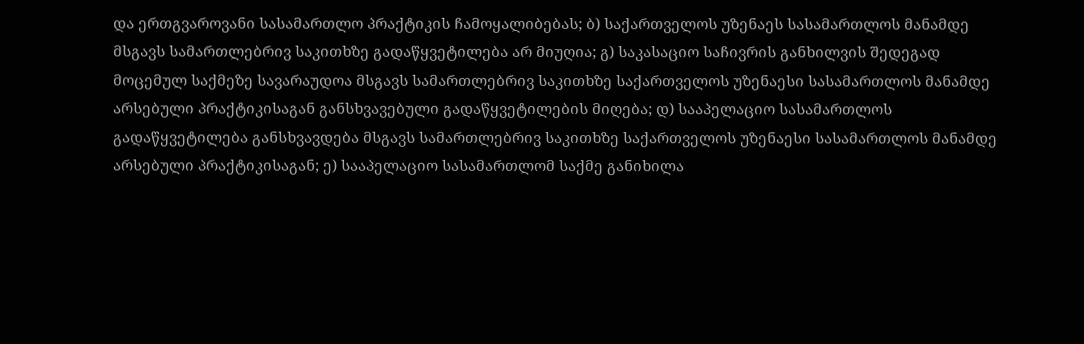და ერთგვაროვანი სასამართლო პრაქტიკის ჩამოყალიბებას; ბ) საქართველოს უზენაეს სასამართლოს მანამდე მსგავს სამართლებრივ საკითხზე გადაწყვეტილება არ მიუღია; გ) საკასაციო საჩივრის განხილვის შედეგად მოცემულ საქმეზე სავარაუდოა მსგავს სამართლებრივ საკითხზე საქართველოს უზენაესი სასამართლოს მანამდე არსებული პრაქტიკისაგან განსხვავებული გადაწყვეტილების მიღება; დ) სააპელაციო სასამართლოს გადაწყვეტილება განსხვავდება მსგავს სამართლებრივ საკითხზე საქართველოს უზენაესი სასამართლოს მანამდე არსებული პრაქტიკისაგან; ე) სააპელაციო სასამართლომ საქმე განიხილა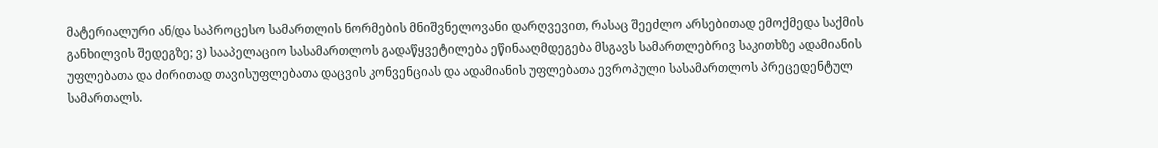მატერიალური ან/და საპროცესო სამართლის ნორმების მნიშვნელოვანი დარღვევით, რასაც შეეძლო არსებითად ემოქმედა საქმის განხილვის შედეგზე; ვ) სააპელაციო სასამართლოს გადაწყვეტილება ეწინააღმდეგება მსგავს სამართლებრივ საკითხზე ადამიანის უფლებათა და ძირითად თავისუფლებათა დაცვის კონვენციას და ადამიანის უფლებათა ევროპული სასამართლოს პრეცედენტულ სამართალს.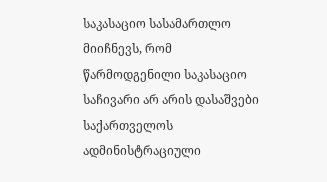საკასაციო სასამართლო მიიჩნევს, რომ წარმოდგენილი საკასაციო საჩივარი არ არის დასაშვები საქართველოს ადმინისტრაციული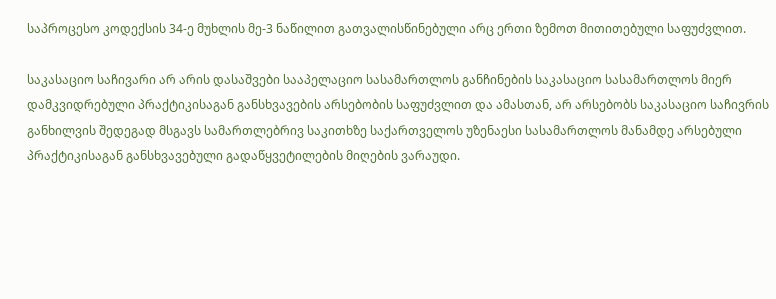საპროცესო კოდექსის 34-ე მუხლის მე-3 ნაწილით გათვალისწინებული არც ერთი ზემოთ მითითებული საფუძვლით.

საკასაციო საჩივარი არ არის დასაშვები სააპელაციო სასამართლოს განჩინების საკასაციო სასამართლოს მიერ დამკვიდრებული პრაქტიკისაგან განსხვავების არსებობის საფუძვლით და ამასთან, არ არსებობს საკასაციო საჩივრის განხილვის შედეგად მსგავს სამართლებრივ საკითხზე საქართველოს უზენაესი სასამართლოს მანამდე არსებული პრაქტიკისაგან განსხვავებული გადაწყვეტილების მიღების ვარაუდი.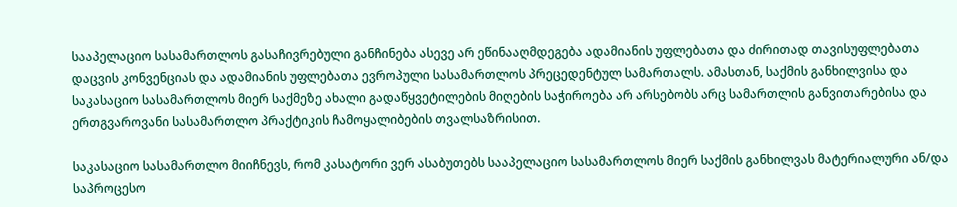სააპელაციო სასამართლოს გასაჩივრებული განჩინება ასევე არ ეწინააღმდეგება ადამიანის უფლებათა და ძირითად თავისუფლებათა დაცვის კონვენციას და ადამიანის უფლებათა ევროპული სასამართლოს პრეცედენტულ სამართალს. ამასთან, საქმის განხილვისა და საკასაციო სასამართლოს მიერ საქმეზე ახალი გადაწყვეტილების მიღების საჭიროება არ არსებობს არც სამართლის განვითარებისა და ერთგვაროვანი სასამართლო პრაქტიკის ჩამოყალიბების თვალსაზრისით.

საკასაციო სასამართლო მიიჩნევს, რომ კასატორი ვერ ასაბუთებს სააპელაციო სასამართლოს მიერ საქმის განხილვას მატერიალური ან/და საპროცესო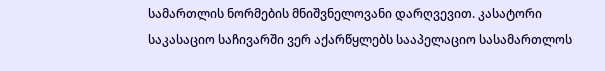სამართლის ნორმების მნიშვნელოვანი დარღვევით. კასატორი საკასაციო საჩივარში ვერ აქარწყლებს სააპელაციო სასამართლოს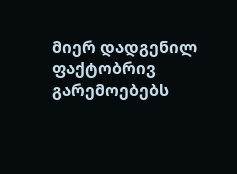მიერ დადგენილ ფაქტობრივ გარემოებებს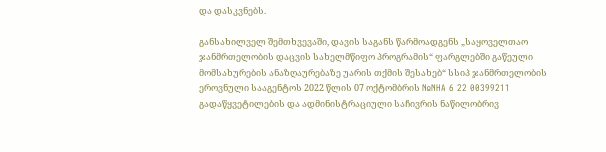და დასკვნებს.

განსახილველ შემთხვევაში, დავის საგანს წარმოადგენს „საყოველთაო ჯანმრთელობის დაცვის სახელმწიფო პროგრამის“ ფარგლებში გაწეული მომსახურების ანაზღაურებაზე უარის თქმის შესახებ“ სსიპ ჯანმრთელობის ეროვნული სააგენტოს 2022 წლის 07 ოქტომბრის №NHA 6 22 00399211 გადაწყვეტილების და ადმინისტრაციული საჩივრის ნაწილობრივ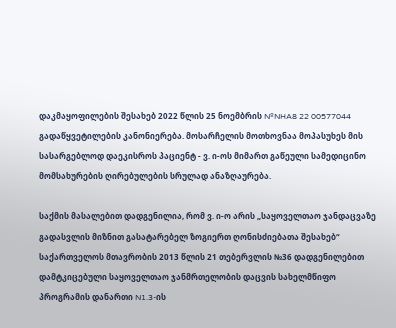დაკმაყოფილების შესახებ 2022 წლის 25 ნოემბრის №NHA8 22 00577044 გადაწყვეტილების კანონიერება. მოსარჩელის მოთხოვნაა მოპასუხეს მის სასარგებლოდ დაეკისროს პაციენტ - ვ. ი-ოს მიმართ გაწეული სამედიცინო მომსახურების ღირებულების სრულად ანაზღაურება.

საქმის მასალებით დადგენილია, რომ ვ. ი-ო არის „საყოველთაო ჯანდაცვაზე გადასვლის მიზნით გასატარებელ ზოგიერთ ღონისძიებათა შესახებ“ საქართველოს მთავრობის 2013 წლის 21 თებერვლის №36 დადგენილებით დამტკიცებული საყოველთაო ჯანმრთელობის დაცვის სახელმწიფო პროგრამის დანართი N1.3-ის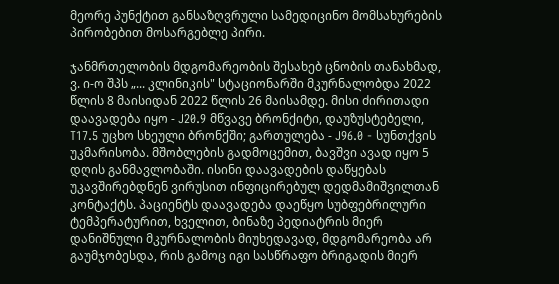მეორე პუნქტით განსაზღვრული სამედიცინო მომსახურების პირობებით მოსარგებლე პირი.

ჯანმრთელობის მდგომარეობის შესახებ ცნობის თანახმად, ვ. ი-ო შპს „... კლინიკის" სტაციონარში მკურნალობდა 2022 წლის 8 მაისიდან 2022 წლის 26 მაისამდე. მისი ძირითადი დაავადება იყო - J20.9 მწვავე ბრონქიტი, დაუზუსტებელი, T17.5 უცხო სხეული ბრონქში; გართულება - J96.0 - სუნთქვის უკმარისობა. მშობლების გადმოცემით, ბავშვი ავად იყო 5 დღის განმავლობაში. ისინი დაავადების დაწყებას უკავშირებდნენ ვირუსით ინფიცირებულ დედმამიშვილთან კონტაქტს. პაციენტს დაავადება დაეწყო სუბფებრილური ტემპერატურით, ხველით, ბინაზე პედიატრის მიერ დანიშნული მკურნალობის მიუხედავად, მდგომარეობა არ გაუმჯობესდა, რის გამოც იგი სასწრაფო ბრიგადის მიერ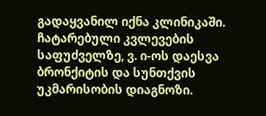გადაყვანილ იქნა კლინიკაში. ჩატარებული კვლევების საფუძველზე, ვ. ი-ოს დაესვა ბრონქიტის და სუნთქვის უკმარისობის დიაგნოზი.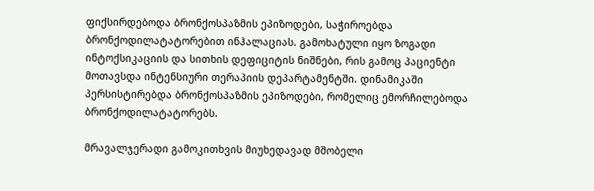ფიქსირდებოდა ბრონქოსპაზმის ეპიზოდები, საჭიროებდა ბრონქოდილატატორებით ინჰალაციას. გამოხატული იყო ზოგადი ინტოქსიკაციის და სითხის დეფიციტის ნიშნები, რის გამოც პაციენტი მოთავსდა ინტენსიური თერაპიის დეპარტამენტში. დინამიკაში პერსისტირებდა ბრონქოსპაზმის ეპიზოდები, რომელიც ემორჩილებოდა ბრონქოდილატატორებს.

მრავალჯერადი გამოკითხვის მიუხედავად მშობელი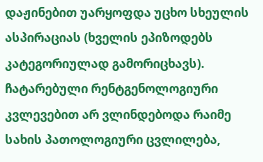დაჟინებით უარყოფდა უცხო სხეულის ასპირაციას (ხველის ეპიზოდებს კატეგორიულად გამორიცხავს). ჩატარებული რენტგენოლოგიური კვლევებით არ ვლინდებოდა რაიმე სახის პათოლოგიური ცვლილება,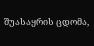შუასაყრის ცდომა,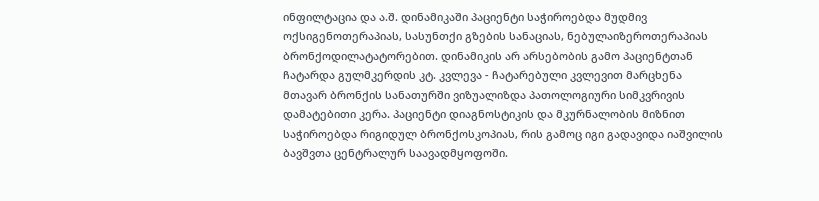ინფილტაცია და ა.შ. დინამიკაში პაციენტი საჭიროებდა მუდმივ ოქსიგენოთერაპიას, სასუნთქი გზების სანაციას, ნებულაიზეროთერაპიას ბრონქოდილატატორებით. დინამიკის არ არსებობის გამო პაციენტთან ჩატარდა გულმკერდის კტ. კვლევა - ჩატარებული კვლევით მარცხენა მთავარ ბრონქის სანათურში ვიზუალიზდა პათოლოგიური სიმკვრივის დამატებითი კერა. პაციენტი დიაგნოსტიკის და მკურნალობის მიზნით საჭიროებდა რიგიდულ ბრონქოსკოპიას, რის გამოც იგი გადავიდა იაშვილის ბავშვთა ცენტრალურ საავადმყოფოში.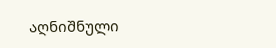აღნიშნული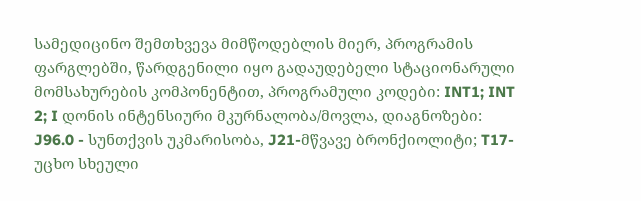სამედიცინო შემთხვევა მიმწოდებლის მიერ, პროგრამის ფარგლებში, წარდგენილი იყო გადაუდებელი სტაციონარული მომსახურების კომპონენტით, პროგრამული კოდები: INT1; INT 2; I დონის ინტენსიური მკურნალობა/მოვლა, დიაგნოზები: J96.0 - სუნთქვის უკმარისობა, J21-მწვავე ბრონქიოლიტი; T17-უცხო სხეული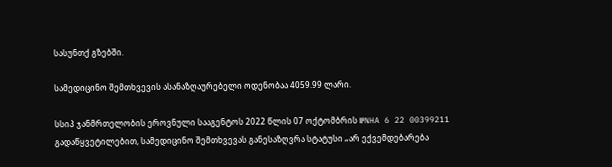სასუნთქ გზებში.

სამედიცინო შემთხვევის ასანაზღაურებელი ოდენობაა 4059.99 ლარი.

სსიპ ჯანმრთელობის ეროვნული სააგენტოს 2022 წლის 07 ოქტომბრის №NHA 6 22 00399211 გადაწყვეტილებით, სამედიცინო შემთხვევას განესაზღვრა სტატუსი „არ ექვემდებარება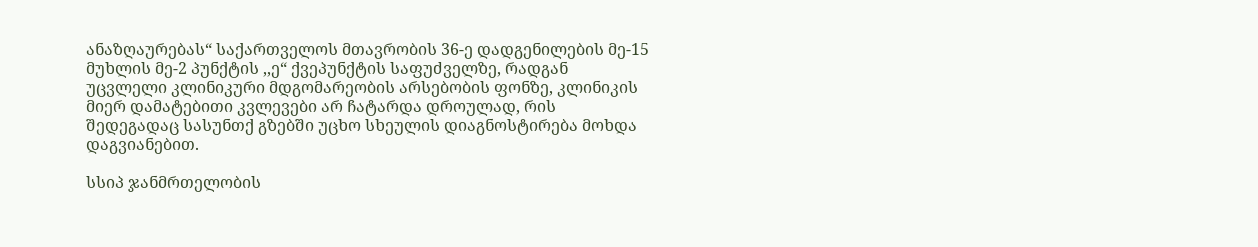ანაზღაურებას“ საქართველოს მთავრობის 36-ე დადგენილების მე-15 მუხლის მე-2 პუნქტის ,,ე“ ქვეპუნქტის საფუძველზე, რადგან უცვლელი კლინიკური მდგომარეობის არსებობის ფონზე, კლინიკის მიერ დამატებითი კვლევები არ ჩატარდა დროულად, რის შედეგადაც სასუნთქ გზებში უცხო სხეულის დიაგნოსტირება მოხდა დაგვიანებით.

სსიპ ჯანმრთელობის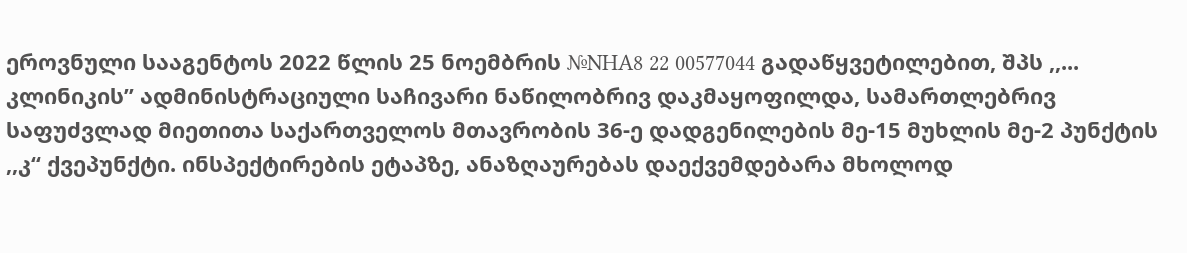ეროვნული სააგენტოს 2022 წლის 25 ნოემბრის №NHA8 22 00577044 გადაწყვეტილებით, შპს ,,... კლინიკის’’ ადმინისტრაციული საჩივარი ნაწილობრივ დაკმაყოფილდა, სამართლებრივ საფუძვლად მიეთითა საქართველოს მთავრობის 36-ე დადგენილების მე-15 მუხლის მე-2 პუნქტის ,,კ“ ქვეპუნქტი. ინსპექტირების ეტაპზე, ანაზღაურებას დაექვემდებარა მხოლოდ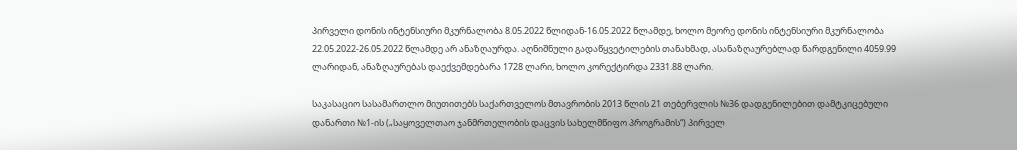პირველი დონის ინტენსიური მკურნალობა 8.05.2022 წლიდან-16.05.2022 წლამდე, ხოლო მეორე დონის ინტენსიური მკურნალობა 22.05.2022-26.05.2022 წლამდე არ ანაზღაურდა. აღნიშნული გადაწყვეტილების თანახმად, ასანაზღაურებლად წარდგენილი 4059.99 ლარიდან, ანაზღაურებას დაექვემდებარა 1728 ლარი, ხოლო კორექტირდა 2331.88 ლარი.

საკასაციო სასამართლო მიუთითებს საქართველოს მთავრობის 2013 წლის 21 თებერვლის №36 დადგენილებით დამტკიცებული დანართი №1-ის („საყოველთაო ჯანმრთელობის დაცვის სახელმწიფო პროგრამის“) პირველ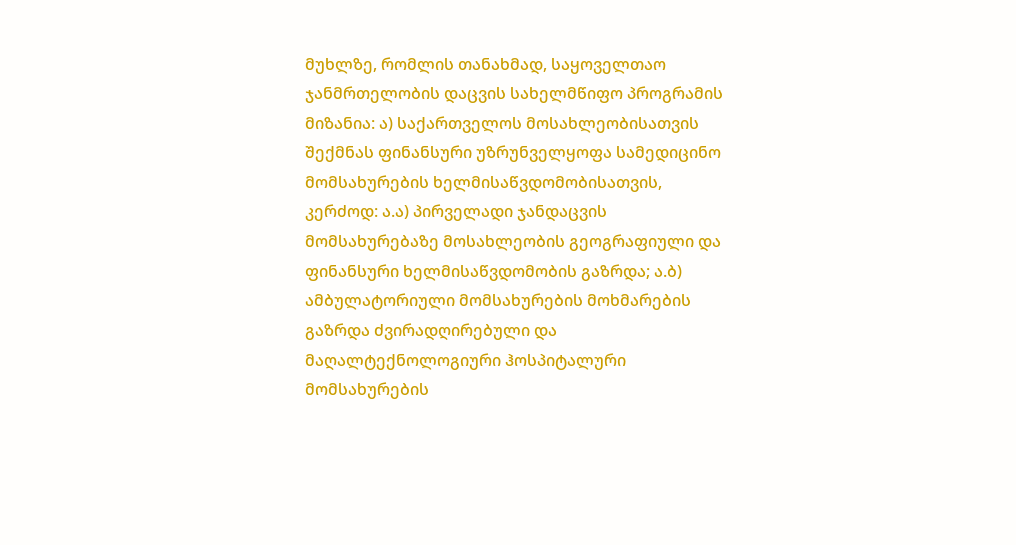მუხლზე, რომლის თანახმად, საყოველთაო ჯანმრთელობის დაცვის სახელმწიფო პროგრამის მიზანია: ა) საქართველოს მოსახლეობისათვის შექმნას ფინანსური უზრუნველყოფა სამედიცინო მომსახურების ხელმისაწვდომობისათვის, კერძოდ: ა.ა) პირველადი ჯანდაცვის მომსახურებაზე მოსახლეობის გეოგრაფიული და ფინანსური ხელმისაწვდომობის გაზრდა; ა.ბ) ამბულატორიული მომსახურების მოხმარების გაზრდა ძვირადღირებული და მაღალტექნოლოგიური ჰოსპიტალური მომსახურების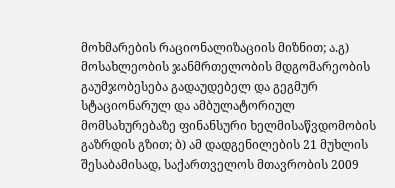მოხმარების რაციონალიზაციის მიზნით; ა.გ) მოსახლეობის ჯანმრთელობის მდგომარეობის გაუმჯობესება გადაუდებელ და გეგმურ სტაციონარულ და ამბულატორიულ მომსახურებაზე ფინანსური ხელმისაწვდომობის გაზრდის გზით; ბ) ამ დადგენილების 21 მუხლის შესაბამისად, საქართველოს მთავრობის 2009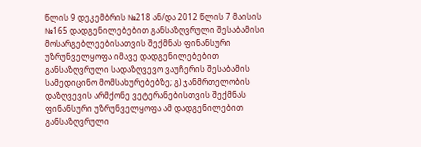წლის 9 დეკემბრის №218 ან/და 2012 წლის 7 მაისის №165 დადგენილებებით განსაზღვრული შესაბამისი მოსარგებლეებისათვის შექმნას ფინანსური უზრუნველყოფა იმავე დადგენილებებით განსაზღვრული სადაზღვევო ვაუჩერის შესაბამის სამედიცინო მომსახურებებზე; გ) ჯანმრთელობის დაზღვევის არმქონე ვეტერანებისთვის შექმნას ფინანსური უზრუნველყოფა ამ დადგენილებით განსაზღვრული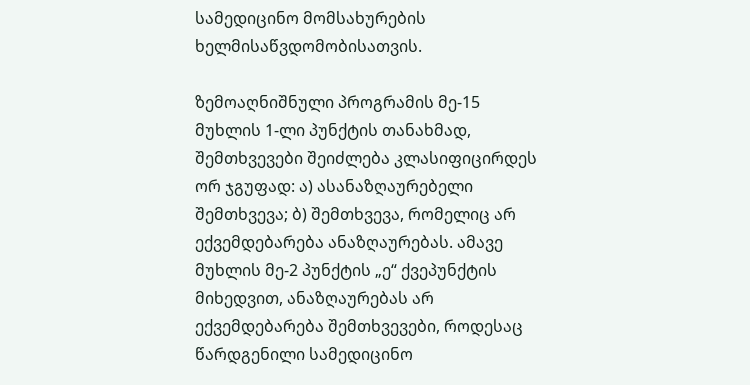სამედიცინო მომსახურების ხელმისაწვდომობისათვის.

ზემოაღნიშნული პროგრამის მე-15 მუხლის 1-ლი პუნქტის თანახმად, შემთხვევები შეიძლება კლასიფიცირდეს ორ ჯგუფად: ა) ასანაზღაურებელი შემთხვევა; ბ) შემთხვევა, რომელიც არ ექვემდებარება ანაზღაურებას. ამავე მუხლის მე-2 პუნქტის „ე“ ქვეპუნქტის მიხედვით, ანაზღაურებას არ ექვემდებარება შემთხვევები, როდესაც წარდგენილი სამედიცინო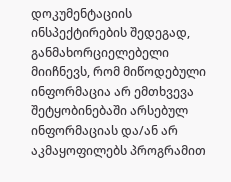დოკუმენტაციის ინსპექტირების შედეგად, განმახორციელებელი მიიჩნევს, რომ მიწოდებული ინფორმაცია არ ემთხვევა შეტყობინებაში არსებულ ინფორმაციას და/ან არ აკმაყოფილებს პროგრამით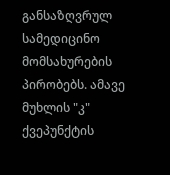განსაზღვრულ სამედიცინო მომსახურების პირობებს. ამავე მუხლის "კ" ქვეპუნქტის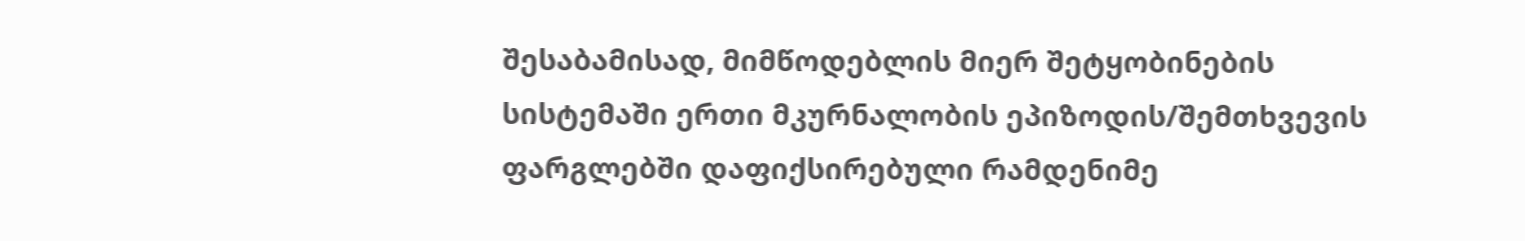შესაბამისად, მიმწოდებლის მიერ შეტყობინების სისტემაში ერთი მკურნალობის ეპიზოდის/შემთხვევის ფარგლებში დაფიქსირებული რამდენიმე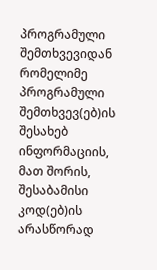პროგრამული შემთხვევიდან რომელიმე პროგრამული შემთხვევ(ებ)ის შესახებ ინფორმაციის, მათ შორის, შესაბამისი კოდ(ებ)ის არასწორად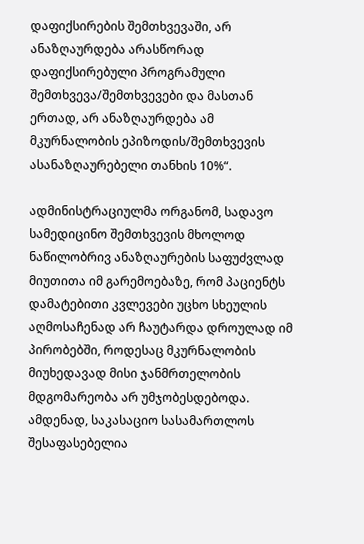დაფიქსირების შემთხვევაში, არ ანაზღაურდება არასწორად დაფიქსირებული პროგრამული შემთხვევა/შემთხვევები და მასთან ერთად, არ ანაზღაურდება ამ მკურნალობის ეპიზოდის/შემთხვევის ასანაზღაურებელი თანხის 10%“.

ადმინისტრაციულმა ორგანომ, სადავო სამედიცინო შემთხვევის მხოლოდ ნაწილობრივ ანაზღაურების საფუძვლად მიუთითა იმ გარემოებაზე, რომ პაციენტს დამატებითი კვლევები უცხო სხეულის აღმოსაჩენად არ ჩაუტარდა დროულად იმ პირობებში, როდესაც მკურნალობის მიუხედავად მისი ჯანმრთელობის მდგომარეობა არ უმჯობესდებოდა. ამდენად, საკასაციო სასამართლოს შესაფასებელია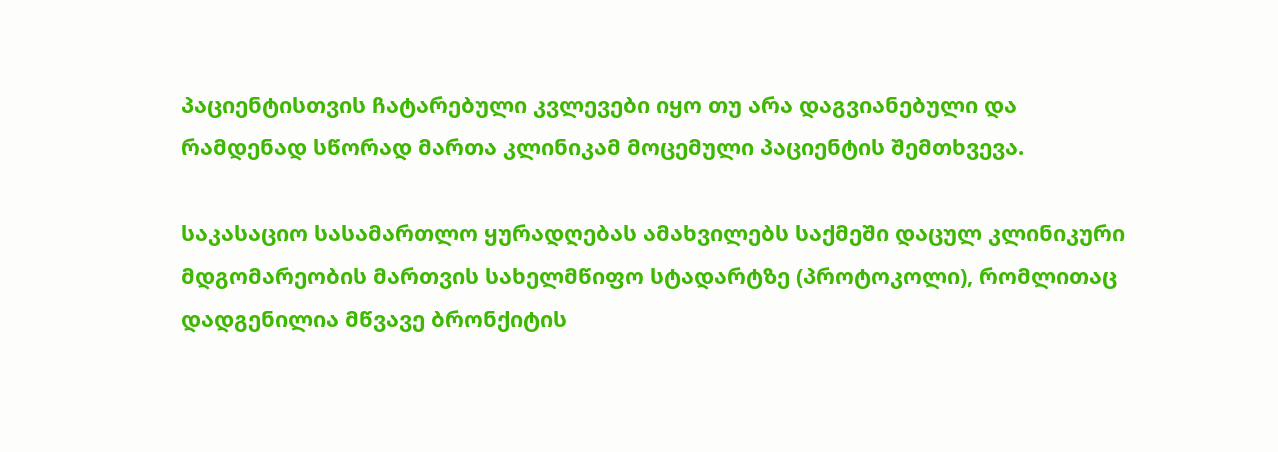პაციენტისთვის ჩატარებული კვლევები იყო თუ არა დაგვიანებული და რამდენად სწორად მართა კლინიკამ მოცემული პაციენტის შემთხვევა.

საკასაციო სასამართლო ყურადღებას ამახვილებს საქმეში დაცულ კლინიკური მდგომარეობის მართვის სახელმწიფო სტადარტზე (პროტოკოლი), რომლითაც დადგენილია მწვავე ბრონქიტის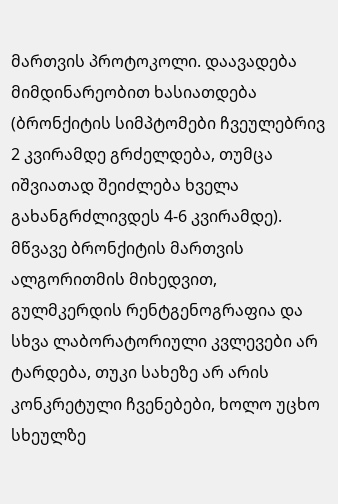მართვის პროტოკოლი. დაავადება მიმდინარეობით ხასიათდება (ბრონქიტის სიმპტომები ჩვეულებრივ 2 კვირამდე გრძელდება, თუმცა იშვიათად შეიძლება ხველა გახანგრძლივდეს 4-6 კვირამდე). მწვავე ბრონქიტის მართვის ალგორითმის მიხედვით, გულმკერდის რენტგენოგრაფია და სხვა ლაბორატორიული კვლევები არ ტარდება, თუკი სახეზე არ არის კონკრეტული ჩვენებები, ხოლო უცხო სხეულზე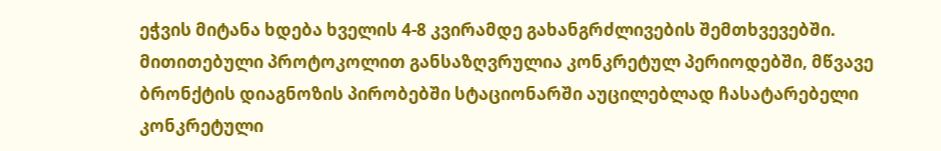ეჭვის მიტანა ხდება ხველის 4-8 კვირამდე გახანგრძლივების შემთხვევებში. მითითებული პროტოკოლით განსაზღვრულია კონკრეტულ პერიოდებში, მწვავე ბრონქტის დიაგნოზის პირობებში სტაციონარში აუცილებლად ჩასატარებელი კონკრეტული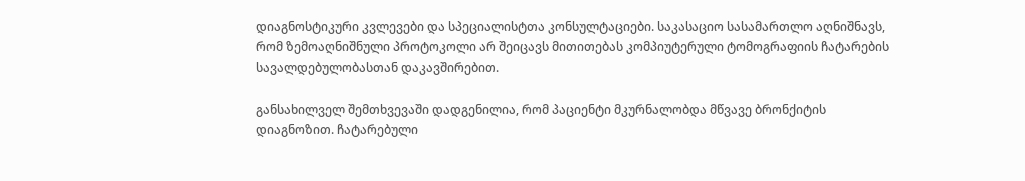დიაგნოსტიკური კვლევები და სპეციალისტთა კონსულტაციები. საკასაციო სასამართლო აღნიშნავს, რომ ზემოაღნიშნული პროტოკოლი არ შეიცავს მითითებას კომპიუტერული ტომოგრაფიის ჩატარების სავალდებულობასთან დაკავშირებით.

განსახილველ შემთხვევაში დადგენილია, რომ პაციენტი მკურნალობდა მწვავე ბრონქიტის დიაგნოზით. ჩატარებული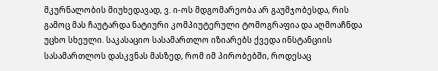მკურნალობის მიუხედავად, ვ. ი-ოს მდგომარეობა არ გაუმჯობესდა, რის გამოც მას ჩაუტარდა ნატიური კომპიუტერული ტომოგრაფია და აღმოაჩნდა უცხო სხეული. საკასაციო სასამართლო იზიარებს ქვედა ინსტანციის სასამართლოს დასკვნას მასზედ, რომ იმ პირობებში, როდესაც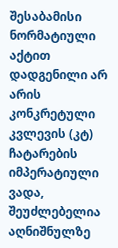შესაბამისი ნორმატიული აქტით დადგენილი არ არის კონკრეტული კვლევის (კტ) ჩატარების იმპერატიული ვადა, შეუძლებელია აღნიშნულზე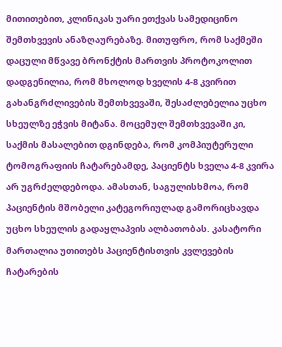მითითებით, კლინიკას უარი ეთქვას სამედიცინო შემთხვევის ანაზღაურებაზე. მითუფრო, რომ საქმეში დაცული მწვავე ბრონქტის მართვის პროტოკოლით დადგენილია, რომ მხოლოდ ხველის 4-8 კვირით გახანგრძლივების შემთხვევაში, შესაძლებელია უცხო სხეულზე ეჭვის მიტანა. მოცემულ შემთხვევაში კი, საქმის მასალებით დგინდება, რომ კომპიუტერული ტომოგრაფიის ჩატარებამდე, პაციენტს ხველა 4-8 კვირა არ უგრძელდებოდა. ამასთან, საგულისხმოა, რომ პაციენტის მშობელი კატეგორიულად გამორიცხავდა უცხო სხეულის გადაყლაპვის ალბათობას. კასატორი მართალია უთითებს პაციენტისთვის კვლევების ჩატარების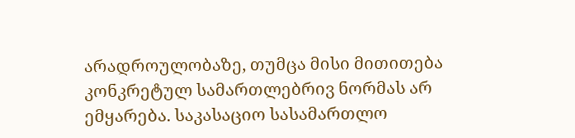არადროულობაზე, თუმცა მისი მითითება კონკრეტულ სამართლებრივ ნორმას არ ემყარება. საკასაციო სასამართლო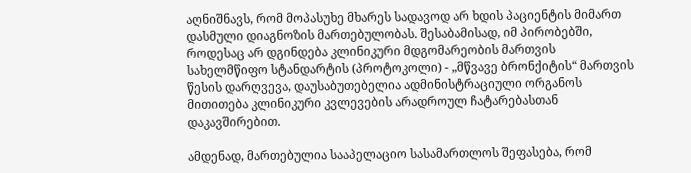აღნიშნავს, რომ მოპასუხე მხარეს სადავოდ არ ხდის პაციენტის მიმართ დასმული დიაგნოზის მართებულობას. შესაბამისად, იმ პირობებში, როდესაც არ დგინდება კლინიკური მდგომარეობის მართვის სახელმწიფო სტანდარტის (პროტოკოლი) - „მწვავე ბრონქიტის“ მართვის წესის დარღვევა, დაუსაბუთებელია ადმინისტრაციული ორგანოს მითითება კლინიკური კვლევების არადროულ ჩატარებასთან დაკავშირებით.

ამდენად, მართებულია სააპელაციო სასამართლოს შეფასება, რომ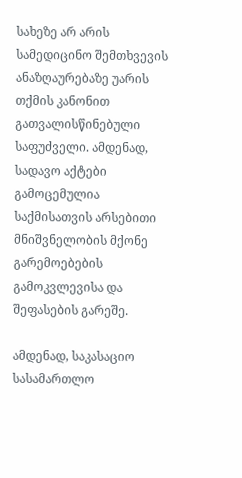სახეზე არ არის სამედიცინო შემთხვევის ანაზღაურებაზე უარის თქმის კანონით გათვალისწინებული საფუძველი. ამდენად, სადავო აქტები გამოცემულია საქმისათვის არსებითი მნიშვნელობის მქონე გარემოებების გამოკვლევისა და შეფასების გარეშე.

ამდენად, საკასაციო სასამართლო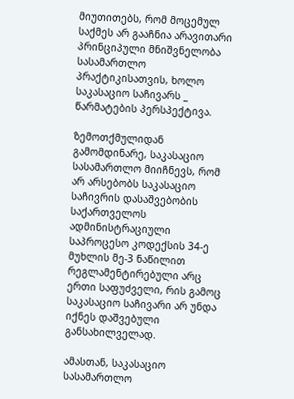მიუთითებს, რომ მოცემულ საქმეს არ გააჩნია არავითარი პრინციპული მნიშვნელობა სასამართლო პრაქტიკისათვის, ხოლო საკასაციო საჩივარს _ წარმატების პერსპექტივა.

ზემოთქმულიდან გამომდინარე, საკასაციო სასამართლო მიიჩნევს, რომ არ არსებობს საკასაციო საჩივრის დასაშვებობის საქართველოს ადმინისტრაციული საპროცესო კოდექსის 34-ე მუხლის მე-3 ნაწილით რეგლამენტირებული არც ერთი საფუძველი, რის გამოც საკასაციო საჩივარი არ უნდა იქნეს დაშვებული განსახილველად.

ამასთან, საკასაციო სასამართლო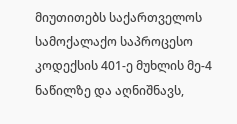მიუთითებს საქართველოს სამოქალაქო საპროცესო კოდექსის 401-ე მუხლის მე-4 ნაწილზე და აღნიშნავს,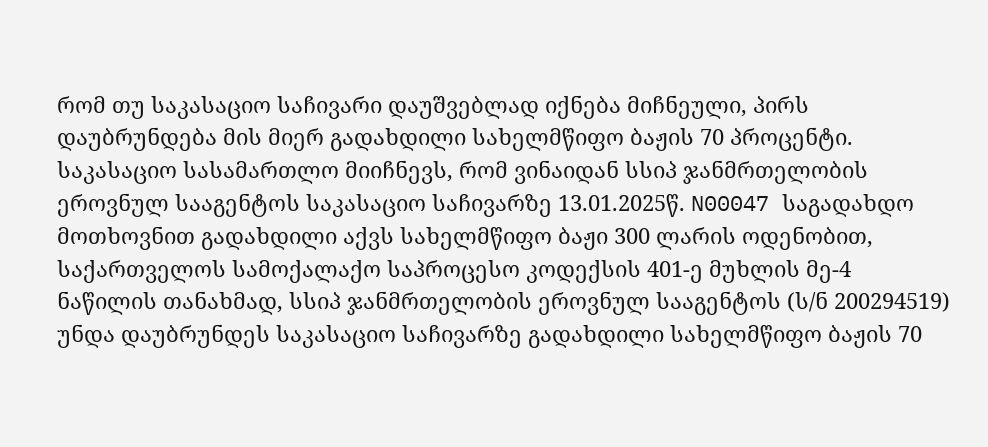რომ თუ საკასაციო საჩივარი დაუშვებლად იქნება მიჩნეული, პირს დაუბრუნდება მის მიერ გადახდილი სახელმწიფო ბაჟის 70 პროცენტი. საკასაციო სასამართლო მიიჩნევს, რომ ვინაიდან სსიპ ჯანმრთელობის ეროვნულ სააგენტოს საკასაციო საჩივარზე 13.01.2025წ. N00047 საგადახდო მოთხოვნით გადახდილი აქვს სახელმწიფო ბაჟი 300 ლარის ოდენობით, საქართველოს სამოქალაქო საპროცესო კოდექსის 401-ე მუხლის მე-4 ნაწილის თანახმად, სსიპ ჯანმრთელობის ეროვნულ სააგენტოს (ს/ნ 200294519) უნდა დაუბრუნდეს საკასაციო საჩივარზე გადახდილი სახელმწიფო ბაჟის 70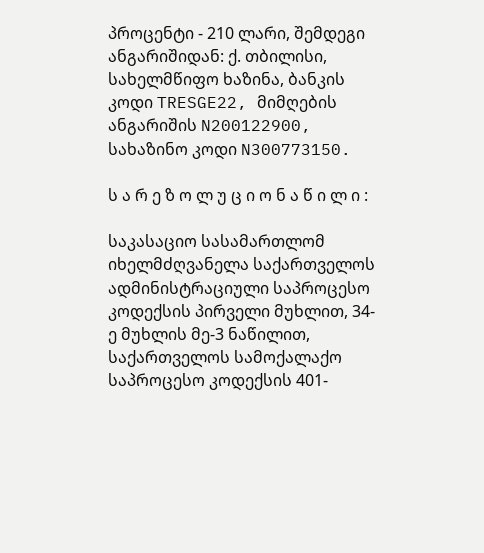პროცენტი - 210 ლარი, შემდეგი ანგარიშიდან: ქ. თბილისი, სახელმწიფო ხაზინა, ბანკის კოდი TRESGE22, მიმღების ანგარიშის N200122900, სახაზინო კოდი N300773150.

ს ა რ ე ზ ო ლ უ ც ი ო ნ ა წ ი ლ ი :

საკასაციო სასამართლომ იხელმძღვანელა საქართველოს ადმინისტრაციული საპროცესო კოდექსის პირველი მუხლით, 34-ე მუხლის მე-3 ნაწილით, საქართველოს სამოქალაქო საპროცესო კოდექსის 401-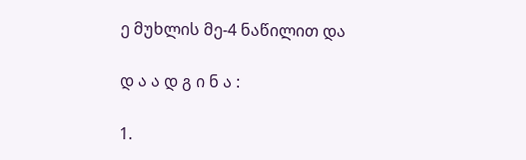ე მუხლის მე-4 ნაწილით და

დ ა ა დ გ ი ნ ა :

1.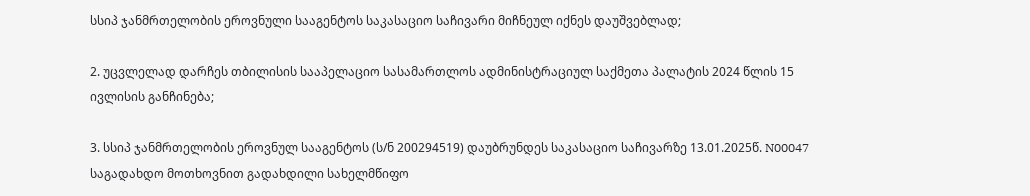სსიპ ჯანმრთელობის ეროვნული სააგენტოს საკასაციო საჩივარი მიჩნეულ იქნეს დაუშვებლად;

2. უცვლელად დარჩეს თბილისის სააპელაციო სასამართლოს ადმინისტრაციულ საქმეთა პალატის 2024 წლის 15 ივლისის განჩინება;

3. სსიპ ჯანმრთელობის ეროვნულ სააგენტოს (ს/ნ 200294519) დაუბრუნდეს საკასაციო საჩივარზე 13.01.2025წ. N00047 საგადახდო მოთხოვნით გადახდილი სახელმწიფო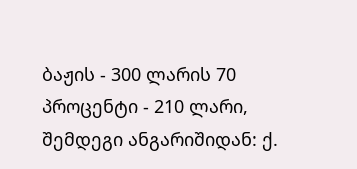ბაჟის - 300 ლარის 70 პროცენტი - 210 ლარი, შემდეგი ანგარიშიდან: ქ.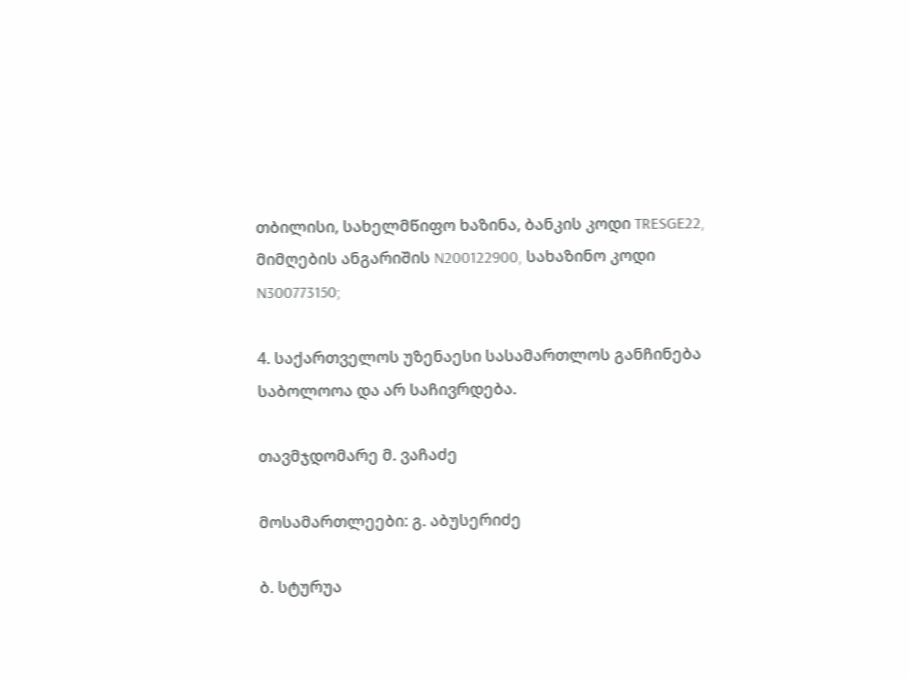თბილისი, სახელმწიფო ხაზინა, ბანკის კოდი TRESGE22, მიმღების ანგარიშის N200122900, სახაზინო კოდი N300773150;

4. საქართველოს უზენაესი სასამართლოს განჩინება საბოლოოა და არ საჩივრდება.

თავმჯდომარე მ. ვაჩაძე

მოსამართლეები: გ. აბუსერიძე

ბ. სტურუა